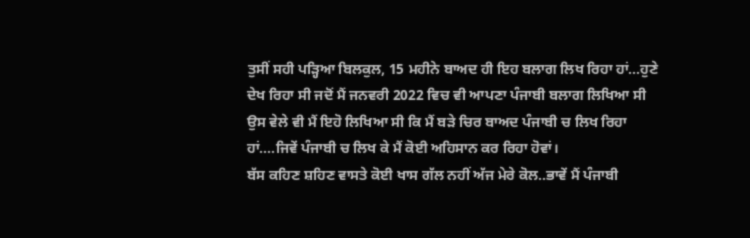ਤੁਸੀਂ ਸਹੀ ਪੜ੍ਹਿਆ ਬਿਲਕੁਲ, 15 ਮਹੀਨੇ ਬਾਅਦ ਹੀ ਇਹ ਬਲਾਗ ਲਿਖ ਰਿਹਾ ਹਾਂ...ਹੁਣੇ ਦੇਖ ਰਿਹਾ ਸੀ ਜਦੋਂ ਮੈਂ ਜਨਵਰੀ 2022 ਵਿਚ ਵੀ ਆਪਣਾ ਪੰਜਾਬੀ ਬਲਾਗ ਲਿਖਿਆ ਸੀ ਉਸ ਵੇਲੇ ਵੀ ਮੈਂ ਇਹੋ ਲਿਖਿਆ ਸੀ ਕਿ ਮੈਂ ਬੜੇ ਚਿਰ ਬਾਅਦ ਪੰਜਾਬੀ ਚ ਲਿਖ ਰਿਹਾ ਹਾਂ....ਜਿਵੇਂ ਪੰਜਾਬੀ ਚ ਲਿਖ ਕੇ ਮੈਂ ਕੋਈ ਅਹਿਸਾਨ ਕਰ ਰਿਹਾ ਹੋਵਾਂ।
ਬੱਸ ਕਹਿਣ ਸ਼ਹਿਣ ਵਾਸਤੇ ਕੋਈ ਖਾਸ ਗੱਲ ਨਹੀਂ ਅੱਜ ਮੇਰੇ ਕੋਲ..ਭਾਵੇਂ ਮੈਂ ਪੰਜਾਬੀ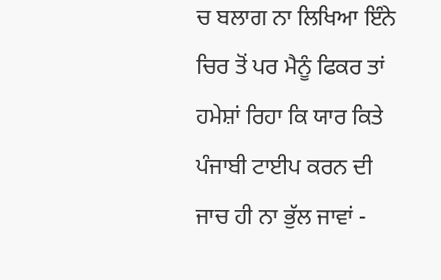ਚ ਬਲਾਗ ਨਾ ਲਿਖਿਆ ਇੰਨੇ ਚਿਰ ਤੋਂ ਪਰ ਮੈਨੂੰ ਫਿਕਰ ਤਾਂ ਹਮੇਸ਼ਾਂ ਰਿਹਾ ਕਿ ਯਾਰ ਕਿਤੇ ਪੰਜਾਬੀ ਟਾਈਪ ਕਰਨ ਦੀ ਜਾਚ ਹੀ ਨਾ ਭੁੱਲ ਜਾਵਾਂ -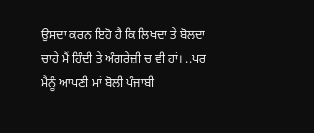ਉਸਦਾ ਕਰਨ ਇਹੋ ਹੈ ਕਿ ਲਿਖਦਾ ਤੇ ਬੋਲਦਾ ਚਾਹੇ ਮੈਂ ਹਿੰਦੀ ਤੇ ਅੰਗਰੇਜ਼ੀ ਚ ਵੀ ਹਾਂ। ..ਪਰ ਮੈਨੂੰ ਆਪਣੀ ਮਾਂ ਬੋਲੀ ਪੰਜਾਬੀ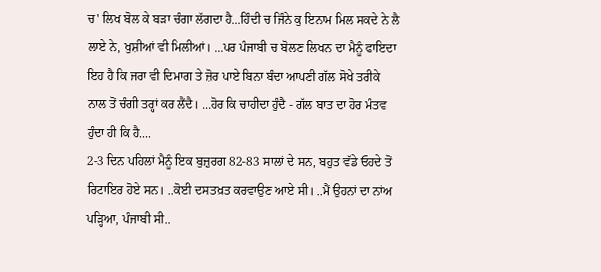ਚ' ਲਿਖ ਬੋਲ ਕੇ ਬੜਾ ਚੰਗਾ ਲੱਗਦਾ ਹੈ...ਹਿੰਦੀ ਚ ਜਿੰਨੇ ਕੁ ਇਨਾਮ ਮਿਲ ਸਕਦੇ ਨੇ ਲੈ ਲਾਏ ਨੇ, ਖੁਸ਼ੀਆਂ ਵੀ ਮਿਲੀਆਂ। ...ਪਰ ਪੰਜਾਬੀ ਚ ਬੋਲਣ ਲਿਖਨ ਦਾ ਮੈਨੂੰ ਫਾਇਦਾ ਇਹ ਹੈ ਕਿ ਜਰਾ ਵੀ ਦਿਮਾਗ ਤੇ ਜ਼ੋਰ ਪਾਏ ਬਿਨਾ ਬੰਦਾ ਆਪਣੀ ਗੱਲ ਸੋਖੇ ਤਰੀਕੇ ਨਾਲ ਤੋਂ ਚੰਗੀ ਤਰ੍ਹਾਂ ਕਰ ਲੈਂਦੈ। ...ਹੋਰ ਕਿ ਚਾਹੀਦਾ ਹੁੰਦੈ - ਗੱਲ ਬਾਤ ਦਾ ਹੋਰ ਮੰਤਵ ਹੁੰਦਾ ਹੀ ਕਿ ਹੈ....
2-3 ਦਿਨ ਪਹਿਲਾਂ ਮੈਨੂੰ ਇਕ ਬੁਜ਼ੁਰਗ 82-83 ਸਾਲਾਂ ਦੇ ਸਨ, ਬਹੁਤ ਵੱਡੇ ਓਹਦੇ ਤੋਂ ਰਿਟਾਇਰ ਹੋਏ ਸਨ। ..ਕੋਈ ਦਸਤਖ਼ਤ ਕਰਵਾਉਣ ਆਏ ਸੀ। ..ਮੈਂ ਉਹਨਾਂ ਦਾ ਨਾਂਅ ਪੜ੍ਹਿਆ, ਪੰਜਾਬੀ ਸੀ..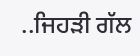..ਜਿਹੜੀ ਗੱਲ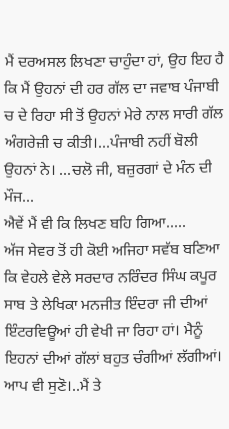ਮੈਂ ਦਰਅਸਲ ਲਿਖਣਾ ਚਾਹੁੰਦਾ ਹਾਂ, ਉਹ ਇਹ ਹੈ ਕਿ ਮੈਂ ਉਹਨਾਂ ਦੀ ਹਰ ਗੱਲ ਦਾ ਜਵਾਬ ਪੰਜਾਬੀ ਚ ਦੇ ਰਿਹਾ ਸੀ ਤੋਂ ਉਹਨਾਂ ਮੇਰੇ ਨਾਲ ਸਾਰੀ ਗੱਲ ਅੰਗਰੇਜ਼ੀ ਚ ਕੀਤੀ।...ਪੰਜਾਬੀ ਨਹੀਂ ਬੋਲੀ ਉਹਨਾਂ ਨੇ। ...ਚਲੋ ਜੀ, ਬਜ਼ੁਰਗਾਂ ਦੇ ਮੰਨ ਦੀ ਮੌਜ...
ਐਵੇਂ ਮੈਂ ਵੀ ਕਿ ਲਿਖਣ ਬਹਿ ਗਿਆ.....
ਅੱਜ ਸੇਵਰ ਤੋਂ ਹੀ ਕੋਈ ਅਜਿਹਾ ਸਵੱਬ ਬਣਿਆ ਕਿ ਵੇਹਲੇ ਵੇਲੇ ਸਰਦਾਰ ਨਰਿੰਦਰ ਸਿੰਘ ਕਪੂਰ ਸਾਬ ਤੇ ਲੇਖਿਕਾ ਮਨਜੀਤ ਇੰਦਰਾ ਜੀ ਦੀਆਂ ਇੰਟਰਵਿਊਆਂ ਹੀ ਵੇਖੀ ਜਾ ਰਿਹਾ ਹਾਂ। ਮੈਨੂੰ ਇਹਨਾਂ ਦੀਆਂ ਗੱਲਾਂ ਬਹੁਤ ਚੰਗੀਆਂ ਲੱਗੀਆਂ। ਆਪ ਵੀ ਸੁਣੋ।..ਮੈਂ ਤੇ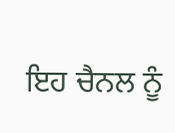ਇਹ ਚੈਨਲ ਨੂੰ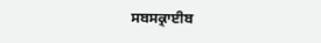ਸਬਸਕ੍ਰਾਈਬ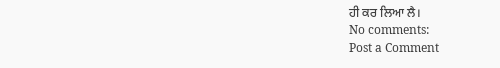ਹੀ ਕਰ ਲਿਆ ਲੈ।
No comments:
Post a Comment